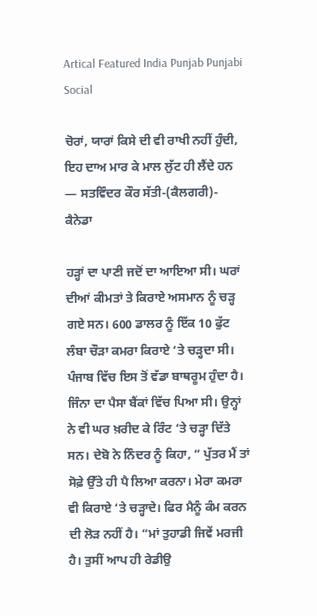Artical Featured India Punjab Punjabi Social

ਚੋਰਾਂ, ਯਾਰਾਂ ਕਿਸੇ ਦੀ ਵੀ ਰਾਖੀ ਨਹੀਂ ਹੁੰਦੀ, ਇਹ ਦਾਅ ਮਾਰ ਕੇ ਮਾਲ ਲੁੱਟ ਹੀ ਲੈਂਦੇ ਹਨ — ਸਤਵਿੰਦਰ ਕੌਰ ਸੱਤੀ-(ਕੈਲਗਰੀ)- ਕੈਨੇਡਾ

ਹੜ੍ਹਾਂ ਦਾ ਪਾਣੀ ਜਦੋਂ ਦਾ ਆਇਆ ਸੀ। ਘਰਾਂ ਦੀਆਂ ਕੀਮਤਾਂ ਤੇ ਕਿਰਾਏ ਅਸਮਾਨ ਨੂੰ ਚੜ੍ਹ ਗਏ ਸਨ। 600 ਡਾਲਰ ਨੂੰ ਇੱਕ 10 ਫੁੱਟ ਲੰਬਾ ਚੌੜਾ ਕਮਰਾ ਕਿਰਾਏ ‘ਤੇ ਚੜ੍ਹਦਾ ਸੀ। ਪੰਜਾਬ ਵਿੱਚ ਇਸ ਤੋਂ ਵੱਡਾ ਬਾਥਰੂਮ ਹੁੰਦਾ ਹੈ। ਜਿੰਨਾ ਦਾ ਪੈਸਾ ਬੈਂਕਾਂ ਵਿੱਚ ਪਿਆ ਸੀ। ਉਨ੍ਹਾਂ ਨੇ ਵੀ ਘਰ ਖ਼ਰੀਦ ਕੇ ਰਿੰਟ ‘ਤੇ ਚੜ੍ਹਾ ਦਿੱਤੇ ਸਨ। ਦੇਬੋ ਨੇ ਨਿੰਦਰ ਨੂੰ ਕਿਹਾ, “ ਪੁੱਤਰ ਮੈਂ ਤਾਂ ਸੋਫ਼ੇ ਉੱਤੇ ਹੀ ਪੈ ਲਿਆ ਕਰਨਾ। ਮੇਰਾ ਕਮਰਾ ਵੀ ਕਿਰਾਏ ‘ਤੇ ਚੜ੍ਹਾਦੇ। ਫਿਰ ਮੈਨੂੰ ਕੰਮ ਕਰਨ ਦੀ ਲੋੜ ਨਹੀਂ ਹੈ। “ਮਾਂ ਤੁਹਾਡੀ ਜਿਵੇਂ ਮਰਜੀ ਹੈ। ਤੁਸੀਂ ਆਪ ਹੀ ਰੇਡੀਉ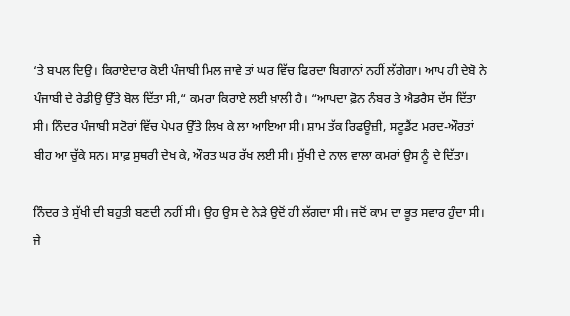‘ਤੇ ਬਪਲ ਦਿਉ। ਕਿਰਾਏਦਾਰ ਕੋਈ ਪੰਜਾਬੀ ਮਿਲ ਜਾਵੇ ਤਾਂ ਘਰ ਵਿੱਚ ਫਿਰਦਾ ਬਿਗਾਨਾਂ ਨਹੀਂ ਲੱਗੇਗਾ। ਆਪ ਹੀ ਦੇਬੋ ਨੇ ਪੰਜਾਬੀ ਦੇ ਰੇਡੀਉ ਉੱਤੇ ਬੋਲ ਦਿੱਤਾ ਸੀ,“ ਕਮਰਾ ਕਿਰਾਏ ਲਈ ਖ਼ਾਲੀ ਹੈ। “ਆਪਦਾ ਫ਼ੋਨ ਨੰਬਰ ਤੇ ਐਡਰੈਸ ਦੱਸ ਦਿੱਤਾ ਸੀ। ਨਿੰਦਰ ਪੰਜਾਬੀ ਸਟੋਰਾਂ ਵਿੱਚ ਪੇਪਰ ਉੱਤੇ ਲਿਖ ਕੇ ਲਾ ਆਇਆ ਸੀ। ਸ਼ਾਮ ਤੱਕ ਰਿਫਊਜ਼ੀ, ਸਟੂਡੈਂਟ ਮਰਦ-ਔਰਤਾਂ ਬੀਹ ਆ ਚੁੱਕੇ ਸਨ। ਸਾਫ਼ ਸੁਥਰੀ ਦੇਖ ਕੇ, ਔਰਤ ਘਰ ਰੱਖ ਲਈ ਸੀ। ਸੁੱਖੀ ਦੇ ਨਾਲ ਵਾਲਾ ਕਮਰਾਂ ਉਸ ਨੂੰ ਦੇ ਦਿੱਤਾ।

ਨਿੰਦਰ ਤੇ ਸੁੱਖੀ ਦੀ ਬਹੁਤੀ ਬਣਦੀ ਨਹੀਂ ਸੀ। ਉਹ ਉਸ ਦੇ ਨੇੜੇ ਉਦੋਂ ਹੀ ਲੱਗਦਾ ਸੀ। ਜਦੋਂ ਕਾਮ ਦਾ ਭੂਤ ਸਵਾਰ ਹੁੰਦਾ ਸੀ। ਜੇ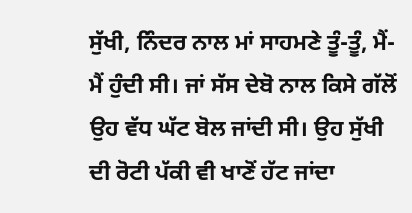ਸੁੱਖੀ, ਨਿੰਦਰ ਨਾਲ ਮਾਂ ਸਾਹਮਣੇ ਤੂੰ-ਤੂੰ, ਮੈਂ-ਮੈਂ ਹੁੰਦੀ ਸੀ। ਜਾਂ ਸੱਸ ਦੇਬੋ ਨਾਲ ਕਿਸੇ ਗੱਲੋਂ ਉਹ ਵੱਧ ਘੱਟ ਬੋਲ ਜਾਂਦੀ ਸੀ। ਉਹ ਸੁੱਖੀ ਦੀ ਰੋਟੀ ਪੱਕੀ ਵੀ ਖਾਣੋਂ ਹੱਟ ਜਾਂਦਾ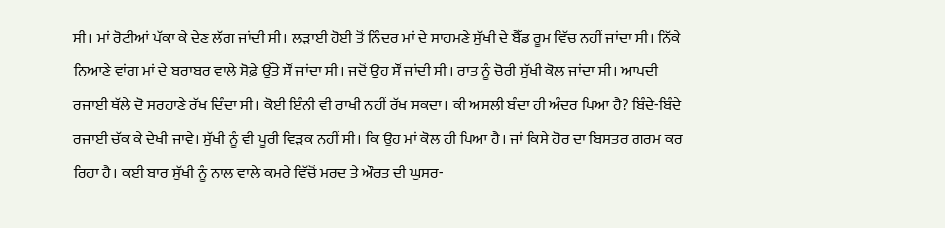ਸੀ। ਮਾਂ ਰੋਟੀਆਂ ਪੱਕਾ ਕੇ ਦੇਣ ਲੱਗ ਜਾਂਦੀ ਸੀ। ਲੜਾਈ ਹੋਈ ਤੋਂ ਨਿੰਦਰ ਮਾਂ ਦੇ ਸਾਹਮਣੇ ਸੁੱਖੀ ਦੇ ਬੈੱਡ ਰੂਮ ਵਿੱਚ ਨਹੀਂ ਜਾਂਦਾ ਸੀ। ਨਿੱਕੇ ਨਿਆਣੇ ਵਾਂਗ ਮਾਂ ਦੇ ਬਰਾਬਰ ਵਾਲੇ ਸੋਫ਼ੇ ਉੱਤੇ ਸੌਂ ਜਾਂਦਾ ਸੀ। ਜਦੋਂ ਉਹ ਸੌਂ ਜਾਂਦੀ ਸੀ। ਰਾਤ ਨੂੰ ਚੋਰੀ ਸੁੱਖੀ ਕੋਲ ਜਾਂਦਾ ਸੀ। ਆਪਦੀ ਰਜਾਈ ਥੱਲੇ ਦੋ ਸਰਹਾਣੇ ਰੱਖ ਦਿੰਦਾ ਸੀ। ਕੋਈ ਇੰਨੀ ਵੀ ਰਾਖੀ ਨਹੀਂ ਰੱਖ ਸਕਦਾ। ਕੀ ਅਸਲੀ ਬੰਦਾ ਹੀ ਅੰਦਰ ਪਿਆ ਹੈ? ਬਿੰਦੇ-ਬਿੰਦੇ ਰਜਾਈ ਚੱਕ ਕੇ ਦੇਖੀ ਜਾਵੇ। ਸੁੱਖੀ ਨੂੰ ਵੀ ਪੂਰੀ ਵਿੜਕ ਨਹੀਂ ਸੀ। ਕਿ ਉਹ ਮਾਂ ਕੋਲ ਹੀ ਪਿਆ ਹੈ। ਜਾਂ ਕਿਸੇ ਹੋਰ ਦਾ ਬਿਸਤਰ ਗਰਮ ਕਰ ਰਿਹਾ ਹੈ। ਕਈ ਬਾਰ ਸੁੱਖੀ ਨੂੰ ਨਾਲ ਵਾਲੇ ਕਮਰੇ ਵਿੱਚੋਂ ਮਰਦ ਤੇ ਔਰਤ ਦੀ ਘੁਸਰ-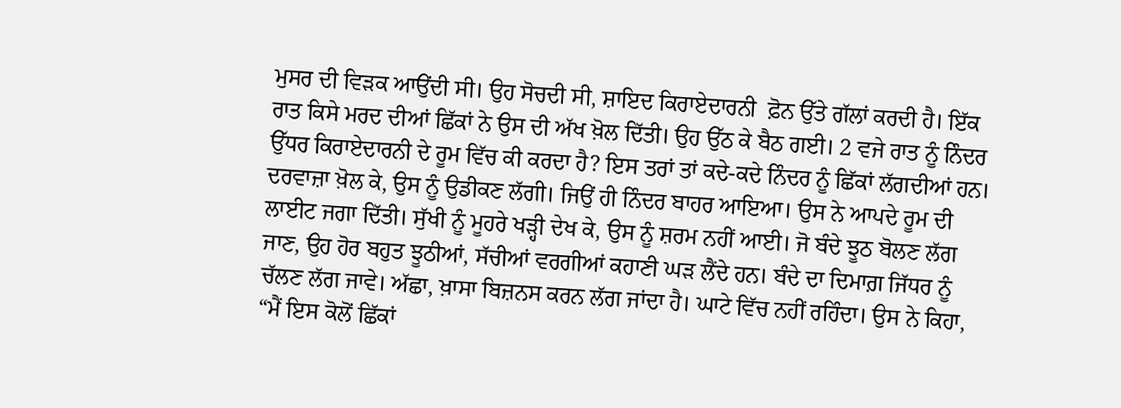ਮੁਸਰ ਦੀ ਵਿੜਕ ਆਉਂਦੀ ਸੀ। ਉਹ ਸੋਚਦੀ ਸੀ, ਸ਼ਾਇਦ ਕਿਰਾਏਦਾਰਨੀ  ਫ਼ੋਨ ਉੱਤੇ ਗੱਲਾਂ ਕਰਦੀ ਹੈ। ਇੱਕ ਰਾਤ ਕਿਸੇ ਮਰਦ ਦੀਆਂ ਛਿੱਕਾਂ ਨੇ ਉਸ ਦੀ ਅੱਖ ਖ਼ੋਲ ਦਿੱਤੀ। ਉਹ ਉੱਠ ਕੇ ਬੈਠ ਗਈ। 2 ਵਜੇ ਰਾਤ ਨੂੰ ਨਿੰਦਰ ਉੱਧਰ ਕਿਰਾਏਦਾਰਨੀ ਦੇ ਰੂਮ ਵਿੱਚ ਕੀ ਕਰਦਾ ਹੈ? ਇਸ ਤਰਾਂ ਤਾਂ ਕਦੇ-ਕਦੇ ਨਿੰਦਰ ਨੂੰ ਛਿੱਕਾਂ ਲੱਗਦੀਆਂ ਹਨ। ਦਰਵਾਜ਼ਾ ਖ਼ੋਲ ਕੇ, ਉਸ ਨੂੰ ਉਡੀਕਣ ਲੱਗੀ। ਜਿਉਂ ਹੀ ਨਿੰਦਰ ਬਾਹਰ ਆਇਆ। ਉਸ ਨੇ ਆਪਦੇ ਰੂਮ ਦੀ ਲਾਈਟ ਜਗਾ ਦਿੱਤੀ। ਸੁੱਖੀ ਨੂੰ ਮੂਹਰੇ ਖੜ੍ਹੀ ਦੇਖ ਕੇ, ਉਸ ਨੂੰ ਸ਼ਰਮ ਨਹੀਂ ਆਈ। ਜੋ ਬੰਦੇ ਝੂਠ ਬੋਲਣ ਲੱਗ ਜਾਣ, ਉਹ ਹੋਰ ਬਹੁਤ ਝੂਠੀਆਂ, ਸੱਚੀਆਂ ਵਰਗੀਆਂ ਕਹਾਣੀ ਘੜ ਲੈਂਦੇ ਹਨ। ਬੰਦੇ ਦਾ ਦਿਮਾਗ਼ ਜਿੱਧਰ ਨੂੰ ਚੱਲਣ ਲੱਗ ਜਾਵੇ। ਅੱਛਾ, ਖ਼ਾਸਾ ਬਿਜ਼ਨਸ ਕਰਨ ਲੱਗ ਜਾਂਦਾ ਹੈ। ਘਾਟੇ ਵਿੱਚ ਨਹੀਂ ਰਹਿੰਦਾ। ਉਸ ਨੇ ਕਿਹਾ, “ਮੈਂ ਇਸ ਕੋਲੋਂ ਛਿੱਕਾਂ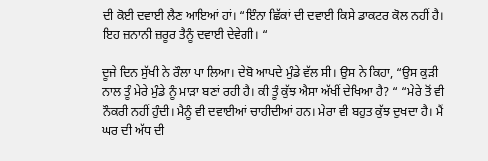ਦੀ ਕੋਈ ਦਵਾਈ ਲੈਣ ਆਇਆਂ ਹਾਂ। “ਇੰਨਾ ਛਿੱਕਾਂ ਦੀ ਦਵਾਈ ਕਿਸੇ ਡਾਕਟਰ ਕੋਲ ਨਹੀਂ ਹੈ। ਇਹ ਜ਼ਨਾਨੀ ਜ਼ਰੂਰ ਤੈਨੂੰ ਦਵਾਈ ਦੇਵੇਗੀ। “

ਦੂਜੇ ਦਿਨ ਸੁੱਖੀ ਨੇ ਰੌਲਾ ਪਾ ਲਿਆ। ਦੇਬੋ ਆਪਦੇ ਮੁੰਡੇ ਵੱਲ ਸੀ। ਉਸ ਨੇ ਕਿਹਾ, “ਉਸ ਕੁੜੀ ਨਾਲ ਤੂੰ ਮੇਰੇ ਮੁੰਡੇ ਨੂੰ ਮਾੜਾ ਬਣਾਂ ਰਹੀ ਹੈ। ਕੀ ਤੂੰ ਕੁੱਝ ਐਸਾ ਅੱਖੀਂ ਦੇਖਿਆ ਹੈ? “ “ਮੇਰੇ ਤੋਂ ਵੀ ਨੌਕਰੀ ਨਹੀਂ ਹੁੰਦੀ। ਮੈਨੂੰ ਵੀ ਦਵਾਈਆਂ ਚਾਹੀਦੀਆਂ ਹਨ। ਮੇਰਾ ਵੀ ਬਹੁਤ ਕੁੱਝ ਦੁਖਦਾ ਹੈ। ਮੈਂ ਘਰ ਦੀ ਅੱਧ ਦੀ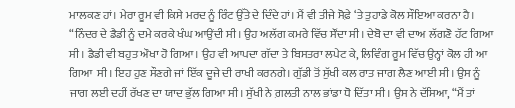ਮਾਲਕਣ ਹਾਂ। ਮੇਰਾ ਰੂਮ ਵੀ ਕਿਸੇ ਮਰਦ ਨੂੰ ਰਿੰਟ ਉੱਤੇ ਦੇ ਦਿੰਦੇ ਹਾਂ। ਮੈਂ ਵੀ ਤੀਜੇ ਸੋਫ਼ੇ ‘ਤੇ ਤੁਹਾਡੇ ਕੋਲ ਸੌਇਆ ਕਰਨਾ ਹੈ। “ਨਿੰਦਰ ਦੇ ਡੈਡੀ ਨੂੰ ਦਮੇ ਕਰਕੇ ਖੰਘ ਆਉਂਦੀ ਸੀ। ਉਹ ਅਲੱਗ ਕਮਰੇ ਵਿੱਚ ਸੌਂਦਾ ਸੀ। ਦੇਬੋ ਦਾ ਵੀ ਦਾਅ ਲੱਗਣੋ ਹੱਟ ਗਿਆ ਸੀ। ਡੈਡੀ ਵੀ ਬਹੁਤ ਔਖਾ ਹੋ ਗਿਆ। ਉਹ ਵੀ ਆਪਦਾ ਗੱਦਾ ਤੇ ਬਿਸਤਰਾ ਲਪੇਟ ਕੇ, ਲਿਵਿੰਗ ਰੂਮ ਵਿੱਚ ਉਨ੍ਹਾਂ ਕੋਲ ਹੀ ਆ ਗਿਆ  ਸੀ। ਇਹ ਹੁਣ ਸੌਣਗੇ ਜਾਂ ਇੱਕ ਦੂਜੇ ਦੀ ਰਾਖੀ ਕਰਨਗੇ। ਗੁੱਡੀ ਤੋਂ ਸੁੱਖੀ ਕਲ ਰਾਤ ਜਾਗ ਲੈਣ ਆਈ ਸੀ। ਉਸ ਨੂੰ ਜਾਗ ਲਈ ਦਹੀਂ ਰੱਖਣ ਦਾ ਯਾਦ ਭੁੱਲ ਗਿਆ ਸੀ। ਸੁੱਖੀ ਨੇ ਗ਼ਲਤੀ ਨਾਲ ਭਾਂਡਾ ਧੋ ਦਿੱਤਾ ਸੀ। ਉਸ ਨੇ ਦੱਸਿਆ, “ਮੈਂ ਤਾਂ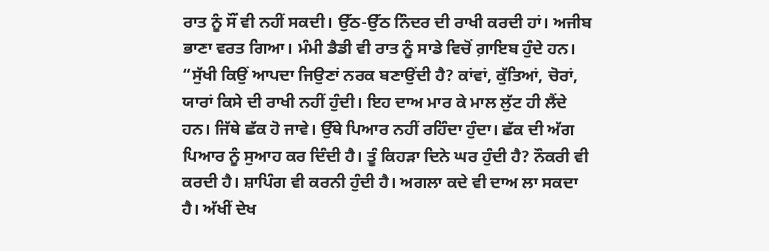ਰਾਤ ਨੂੰ ਸੌਂ ਵੀ ਨਹੀਂ ਸਕਦੀ। ਉੱਠ-ਉੱਠ ਨਿੰਦਰ ਦੀ ਰਾਖੀ ਕਰਦੀ ਹਾਂ। ਅਜੀਬ ਭਾਣਾ ਵਰਤ ਗਿਆ। ਮੰਮੀ ਡੈਡੀ ਵੀ ਰਾਤ ਨੂੰ ਸਾਡੇ ਵਿਚੋਂ ਗ਼ਾਇਬ ਹੁੰਦੇ ਹਨ। “ਸੁੱਖੀ ਕਿਉਂ ਆਪਦਾ ਜਿਉਣਾਂ ਨਰਕ ਬਣਾਉਂਦੀ ਹੈ? ਕਾਂਵਾਂ, ਕੁੱਤਿਆਂ, ਚੋਰਾਂ, ਯਾਰਾਂ ਕਿਸੇ ਦੀ ਰਾਖੀ ਨਹੀਂ ਹੁੰਦੀ। ਇਹ ਦਾਅ ਮਾਰ ਕੇ ਮਾਲ ਲੁੱਟ ਹੀ ਲੈਂਦੇ ਹਨ। ਜਿੱਥੇ ਛੱਕ ਹੋ ਜਾਵੇ। ਉੱਥੇ ਪਿਆਰ ਨਹੀਂ ਰਹਿੰਦਾ ਹੁੰਦਾ। ਛੱਕ ਦੀ ਅੱਗ ਪਿਆਰ ਨੂੰ ਸੁਆਹ ਕਰ ਦਿੰਦੀ ਹੈ। ਤੂੰ ਕਿਹੜਾ ਦਿਨੇ ਘਰ ਹੁੰਦੀ ਹੈ? ਨੌਕਰੀ ਵੀ ਕਰਦੀ ਹੈ। ਸ਼ਾਪਿੰਗ ਵੀ ਕਰਨੀ ਹੁੰਦੀ ਹੈ। ਅਗਲਾ ਕਦੇ ਵੀ ਦਾਅ ਲਾ ਸਕਦਾ ਹੈ। ਅੱਖੀਂ ਦੇਖ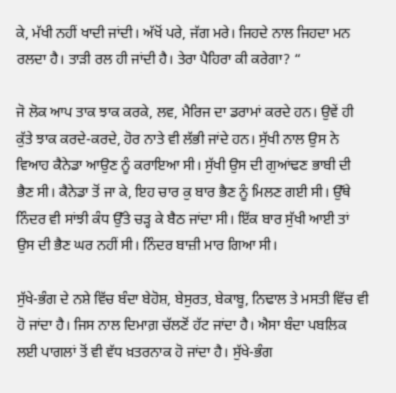ਕੇ, ਮੱਖੀ ਨਹੀਂ ਖਾਦੀ ਜਾਂਦੀ। ਅੱਖੋਂ ਪਰੇ, ਜੱਗ ਮਰੇ। ਜਿਹਦੇ ਨਾਲ ਜਿਹਦਾ ਮਨ ਰਲਦਾ ਹੈ। ਤਾੜੀ ਰਲ ਹੀ ਜਾਂਦੀ ਹੈ। ਤੇਰਾ ਪੈਹਿਰਾ ਕੀ ਕਰੇਗਾ? “

ਜੋ ਲੋਕ ਆਪ ਤਾਕ ਝਾਕ ਕਰਕੇ, ਲਵ, ਮੈਰਿਜ ਦਾ ਡਰਾਮਾਂ ਕਰਦੇ ਹਨ। ਉਵੇਂ ਹੀ ਕੁੱਤੇ ਝਾਕ ਕਰਦੇ-ਕਰਦੇ, ਹੋਰ ਨਾਤੇ ਵੀ ਲੱਭੀ ਜਾਂਦੇ ਹਨ। ਸੁੱਖੀ ਨਾਲ ਉਸ ਨੇ ਵਿਆਹ ਕੈਨੇਡਾ ਆਉਣ ਨੂੰ ਕਰਾਇਆ ਸੀ। ਸੁੱਖੀ ਉਸ ਦੀ ਗੁਆਂਢਣ ਭਾਬੀ ਦੀ ਭੈਣ ਸੀ। ਕੈਨੇਡਾ ਤੋਂ ਜਾ ਕੇ, ਇਹ ਚਾਰ ਕੁ ਬਾਰ ਭੈਣ ਨੂੰ ਮਿਲਣ ਗਈ ਸੀ। ਉੱਥੇ ਨਿੰਦਰ ਵੀ ਸਾਂਝੀ ਕੰਧ ਉੱਤੇ ਚੜ੍ਹ ਕੇ ਬੈਠ ਜਾਂਦਾ ਸੀ। ਇੱਕ ਬਾਰ ਸੁੱਖੀ ਆਈ ਤਾਂ ਉਸ ਦੀ ਭੈਣ ਘਰ ਨਹੀਂ ਸੀ। ਨਿੰਦਰ ਬਾਜ਼ੀ ਮਾਰ ਗਿਆ ਸੀ।

ਸੁੱਖੇ-ਭੰਗ ਦੇ ਨਸ਼ੇ ਵਿੱਚ ਬੰਦਾ ਬੇਹੋਸ਼, ਬੇਸੁਰਤ, ਬੇਕਾਬੂ, ਨਿਢਾਲ ਤੇ ਮਸਤੀ ਵਿੱਚ ਵੀ ਹੋ ਜਾਂਦਾ ਹੈ। ਜਿਸ ਨਾਲ ਦਿਮਾਗ਼ ਚੱਲਣੋਂ ਹੱਟ ਜਾਂਦਾ ਹੈ। ਐਸਾ ਬੰਦਾ ਪਬਲਿਕ ਲਈ ਪਾਗਲਾਂ ਤੋਂ ਵੀ ਵੱਧ ਖ਼ਤਰਨਾਕ ਹੋ ਜਾਂਦਾ ਹੈ। ਸੁੱਖੇ-ਭੰਗ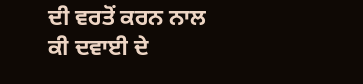ਦੀ ਵਰਤੋਂ ਕਰਨ ਨਾਲ ਕੀ ਦਵਾਈ ਦੇ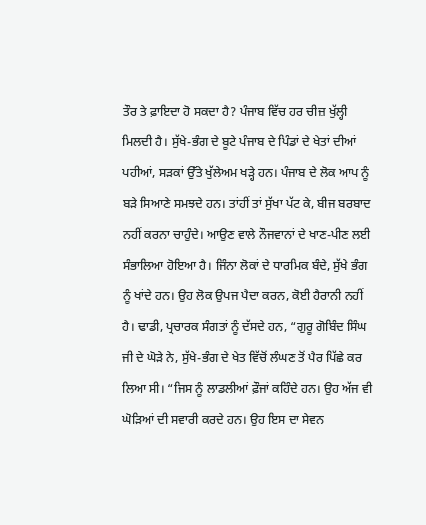ਤੌਰ ਤੇ ਫ਼ਾਇਦਾ ਹੋ ਸਕਦਾ ਹੈ? ਪੰਜਾਬ ਵਿੱਚ ਹਰ ਚੀਜ਼ ਖੁੱਲ੍ਹੀ ਮਿਲਦੀ ਹੈ। ਸੁੱਖੇ-ਭੰਗ ਦੇ ਬੂਟੇ ਪੰਜਾਬ ਦੇ ਪਿੰਡਾਂ ਦੇ ਖੇਤਾਂ ਦੀਆਂ ਪਹੀਆਂ, ਸੜਕਾਂ ਉੱਤੇ ਖੁੱਲੇਅਮ ਖੜ੍ਹੇ ਹਨ। ਪੰਜਾਬ ਦੇ ਲੋਕ ਆਪ ਨੂੰ ਬੜੇ ਸਿਆਣੇ ਸਮਝਦੇ ਹਨ। ਤਾਂਹੀਂ ਤਾਂ ਸੁੱਖਾ ਪੱਟ ਕੇ, ਬੀਜ ਬਰਬਾਦ ਨਹੀਂ ਕਰਨਾ ਚਾਹੁੰਦੇ। ਆਉਣ ਵਾਲੇ ਨੌਜਵਾਨਾਂ ਦੇ ਖਾਣ-ਪੀਣ ਲਈ ਸੰਭਾਲਿਆ ਹੋਇਆ ਹੈ। ਜਿੰਨਾ ਲੋਕਾਂ ਦੇ ਧਾਰਮਿਕ ਬੰਦੇ, ਸੁੱਖੇ ਭੰਗ ਨੂੰ ਖਾਂਦੇ ਹਨ। ਉਹ ਲੋਕ ਉਪਜ ਪੈਦਾ ਕਰਨ, ਕੋਈ ਹੈਰਾਨੀ ਨਹੀਂ ਹੈ। ਢਾਡੀ, ਪ੍ਰਚਾਰਕ ਸੰਗਤਾਂ ਨੂੰ ਦੱਸਦੇ ਹਨ, “ਗੁਰੂ ਗੋਬਿੰਦ ਸਿੰਘ ਜੀ ਦੇ ਘੋੜੇ ਨੇ, ਸੁੱਖੇ-ਭੰਗ ਦੇ ਖੇਤ ਵਿੱਚੋਂ ਲੰਘਣ ਤੋਂ ਪੈਰ ਪਿੱਛੇ ਕਰ ਲਿਆ ਸੀ। “ਜਿਸ ਨੂੰ ਲਾਡਲੀਆਂ ਫ਼ੌਜਾਂ ਕਹਿੰਦੇ ਹਨ। ਉਹ ਅੱਜ ਵੀ ਘੋੜਿਆਂ ਦੀ ਸਵਾਰੀ ਕਰਦੇ ਹਨ। ਉਹ ਇਸ ਦਾ ਸੇਵਨ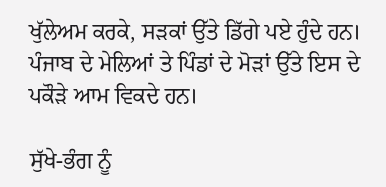ਖੁੱਲੇਅਮ ਕਰਕੇ, ਸੜਕਾਂ ਉੱਤੇ ਡਿੱਗੇ ਪਏ ਹੁੰਦੇ ਹਨ। ਪੰਜਾਬ ਦੇ ਮੇਲਿਆਂ ਤੇ ਪਿੰਡਾਂ ਦੇ ਮੋੜਾਂ ਉੱਤੇ ਇਸ ਦੇ ਪਕੌੜੇ ਆਮ ਵਿਕਦੇ ਹਨ।

ਸੁੱਖੇ-ਭੰਗ ਨੂੰ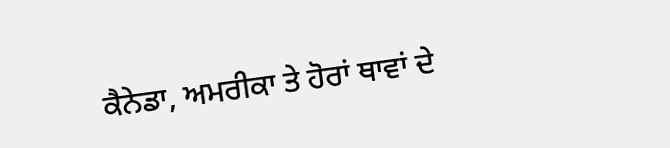ਕੈਨੇਡਾ, ਅਮਰੀਕਾ ਤੇ ਹੋਰਾਂ ਥਾਵਾਂ ਦੇ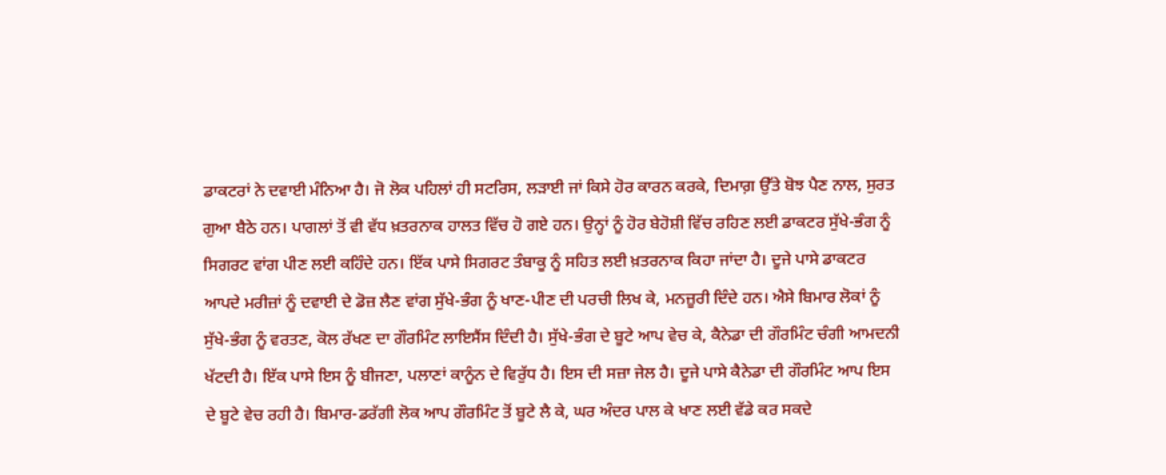ਡਾਕਟਰਾਂ ਨੇ ਦਵਾਈ ਮੰਨਿਆ ਹੈ। ਜੋ ਲੋਕ ਪਹਿਲਾਂ ਹੀ ਸਟਰਿਸ, ਲੜਾਈ ਜਾਂ ਕਿਸੇ ਹੋਰ ਕਾਰਨ ਕਰਕੇ, ਦਿਮਾਗ਼ ਉੱਤੇ ਬੋਝ ਪੈਣ ਨਾਲ, ਸੁਰਤ ਗੁਆ ਬੈਠੇ ਹਨ। ਪਾਗਲਾਂ ਤੋਂ ਵੀ ਵੱਧ ਖ਼ਤਰਨਾਕ ਹਾਲਤ ਵਿੱਚ ਹੋ ਗਏ ਹਨ। ਉਨ੍ਹਾਂ ਨੂੰ ਹੋਰ ਬੇਹੋਸ਼ੀ ਵਿੱਚ ਰਹਿਣ ਲਈ ਡਾਕਟਰ ਸੁੱਖੇ-ਭੰਗ ਨੂੰ ਸਿਗਰਟ ਵਾਂਗ ਪੀਣ ਲਈ ਕਹਿੰਦੇ ਹਨ। ਇੱਕ ਪਾਸੇ ਸਿਗਰਟ ਤੰਬਾਕੂ ਨੂੰ ਸਹਿਤ ਲਈ ਖ਼ਤਰਨਾਕ ਕਿਹਾ ਜਾਂਦਾ ਹੈ। ਦੂਜੇ ਪਾਸੇ ਡਾਕਟਰ ਆਪਦੇ ਮਰੀਜ਼ਾਂ ਨੂੰ ਦਵਾਈ ਦੇ ਡੋਜ਼ ਲੈਣ ਵਾਂਗ ਸੁੱਖੇ-ਭੰਗ ਨੂੰ ਖਾਣ-ਪੀਣ ਦੀ ਪਰਚੀ ਲਿਖ ਕੇ, ਮਨਜ਼ੂਰੀ ਦਿੰਦੇ ਹਨ। ਐਸੇ ਬਿਮਾਰ ਲੋਕਾਂ ਨੂੰ ਸੁੱਖੇ-ਭੰਗ ਨੂੰ ਵਰਤਣ, ਕੋਲ ਰੱਖਣ ਦਾ ਗੌਰਮਿੰਟ ਲਾਇਸੈਂਸ ਦਿੰਦੀ ਹੈ। ਸੁੱਖੇ-ਭੰਗ ਦੇ ਬੂਟੇ ਆਪ ਵੇਚ ਕੇ, ਕੈਨੇਡਾ ਦੀ ਗੌਰਮਿੰਟ ਚੰਗੀ ਆਮਦਨੀ ਖੱਟਦੀ ਹੈ। ਇੱਕ ਪਾਸੇ ਇਸ ਨੂੰ ਬੀਜਣਾ, ਪਲਾਣਾਂ ਕਾਨੂੰਨ ਦੇ ਵਿਰੁੱਧ ਹੈ। ਇਸ ਦੀ ਸਜ਼ਾ ਜੇਲ ਹੈ। ਦੂਜੇ ਪਾਸੇ ਕੈਨੇਡਾ ਦੀ ਗੌਰਮਿੰਟ ਆਪ ਇਸ ਦੇ ਬੂਟੇ ਵੇਚ ਰਹੀ ਹੈ। ਬਿਮਾਰ-ਡਰੱਗੀ ਲੋਕ ਆਪ ਗੌਰਮਿੰਟ ਤੋਂ ਬੂਟੇ ਲੈ ਕੇ, ਘਰ ਅੰਦਰ ਪਾਲ ਕੇ ਖਾਣ ਲਈ ਵੱਡੇ ਕਰ ਸਕਦੇ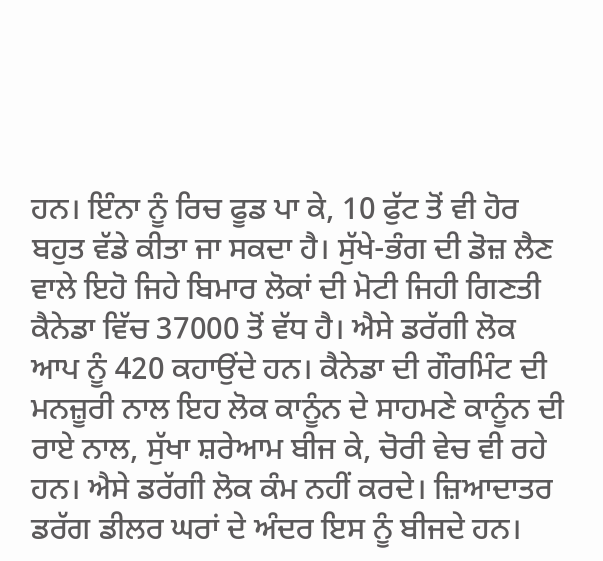ਹਨ। ਇੰਨਾ ਨੂੰ ਰਿਚ ਫੂਡ ਪਾ ਕੇ, 10 ਫੁੱਟ ਤੋਂ ਵੀ ਹੋਰ ਬਹੁਤ ਵੱਡੇ ਕੀਤਾ ਜਾ ਸਕਦਾ ਹੈ। ਸੁੱਖੇ-ਭੰਗ ਦੀ ਡੋਜ਼ ਲੈਣ ਵਾਲੇ ਇਹੋ ਜਿਹੇ ਬਿਮਾਰ ਲੋਕਾਂ ਦੀ ਮੋਟੀ ਜਿਹੀ ਗਿਣਤੀ ਕੈਨੇਡਾ ਵਿੱਚ 37000 ਤੋਂ ਵੱਧ ਹੈ। ਐਸੇ ਡਰੱਗੀ ਲੋਕ ਆਪ ਨੂੰ 420 ਕਹਾਉਂਦੇ ਹਨ। ਕੈਨੇਡਾ ਦੀ ਗੌਰਮਿੰਟ ਦੀ ਮਨਜ਼ੂਰੀ ਨਾਲ ਇਹ ਲੋਕ ਕਾਨੂੰਨ ਦੇ ਸਾਹਮਣੇ ਕਾਨੂੰਨ ਦੀ ਰਾਏ ਨਾਲ, ਸੁੱਖਾ ਸ਼ਰੇਆਮ ਬੀਜ ਕੇ, ਚੋਰੀ ਵੇਚ ਵੀ ਰਹੇ ਹਨ। ਐਸੇ ਡਰੱਗੀ ਲੋਕ ਕੰਮ ਨਹੀਂ ਕਰਦੇ। ਜ਼ਿਆਦਾਤਰ ਡਰੱਗ ਡੀਲਰ ਘਰਾਂ ਦੇ ਅੰਦਰ ਇਸ ਨੂੰ ਬੀਜਦੇ ਹਨ।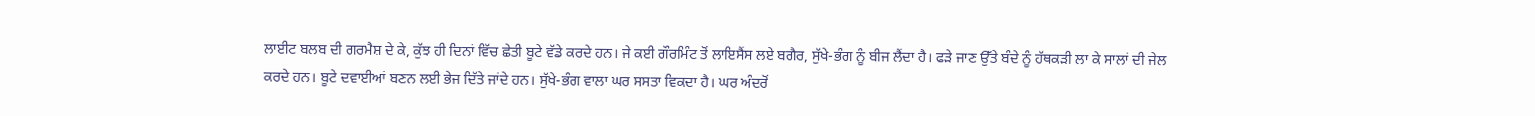ਲਾਈਟ ਬਲਬ ਦੀ ਗਰਮੈਸ਼ ਦੇ ਕੇ, ਕੁੱਝ ਹੀ ਦਿਨਾਂ ਵਿੱਚ ਛੇਤੀ ਬੂਟੇ ਵੱਡੇ ਕਰਦੇ ਹਨ। ਜੇ ਕਈ ਗੌਰਮਿੰਟ ਤੋਂ ਲਾਇਸੈਂਸ ਲਏ ਬਗੈਰ, ਸੁੱਖੇ-ਭੰਗ ਨੂੰ ਬੀਜ ਲੈਂਦਾ ਹੈ। ਫੜੇ ਜਾਣ ਉੱਤੇ ਬੰਦੇ ਨੂੰ ਹੱਥਕੜੀ ਲਾ ਕੇ ਸਾਲਾਂ ਦੀ ਜੇਲ ਕਰਦੇ ਹਨ। ਬੂਟੇ ਦਵਾਈਆਂ ਬਣਨ ਲਈ ਭੇਜ ਦਿੱਤੇ ਜਾਂਦੇ ਹਨ। ਸੁੱਖੇ-ਭੰਗ ਵਾਲਾ ਘਰ ਸਸਤਾ ਵਿਕਦਾ ਹੈ। ਘਰ ਅੰਦਰੋਂ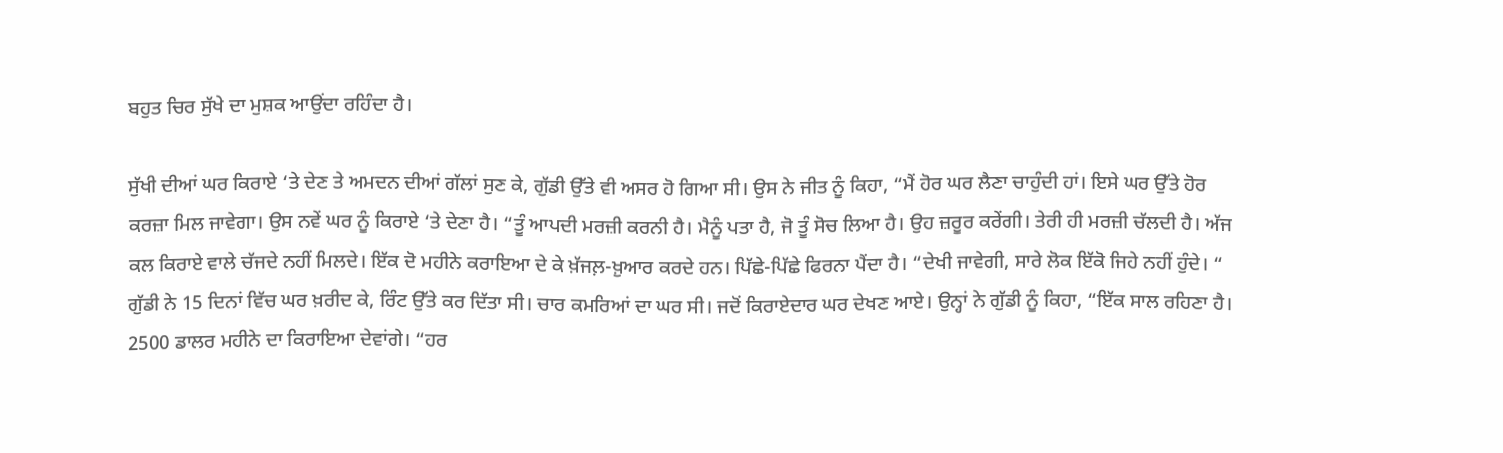ਬਹੁਤ ਚਿਰ ਸੁੱਖੇ ਦਾ ਮੁਸ਼ਕ ਆਉਂਦਾ ਰਹਿੰਦਾ ਹੈ।

ਸੁੱਖੀ ਦੀਆਂ ਘਰ ਕਿਰਾਏ ‘ਤੇ ਦੇਣ ਤੇ ਅਮਦਨ ਦੀਆਂ ਗੱਲਾਂ ਸੁਣ ਕੇ, ਗੁੱਡੀ ਉੱਤੇ ਵੀ ਅਸਰ ਹੋ ਗਿਆ ਸੀ। ਉਸ ਨੇ ਜੀਤ ਨੂੰ ਕਿਹਾ, “ਮੈਂ ਹੋਰ ਘਰ ਲੈਣਾ ਚਾਹੁੰਦੀ ਹਾਂ। ਇਸੇ ਘਰ ਉੱਤੇ ਹੋਰ ਕਰਜ਼ਾ ਮਿਲ ਜਾਵੇਗਾ। ਉਸ ਨਵੇਂ ਘਰ ਨੂੰ ਕਿਰਾਏ ‘ਤੇ ਦੇਣਾ ਹੈ। “ਤੂੰ ਆਪਦੀ ਮਰਜ਼ੀ ਕਰਨੀ ਹੈ। ਮੈਨੂੰ ਪਤਾ ਹੈ, ਜੋ ਤੂੰ ਸੋਚ ਲਿਆ ਹੈ। ਉਹ ਜ਼ਰੂਰ ਕਰੇਂਗੀ। ਤੇਰੀ ਹੀ ਮਰਜ਼ੀ ਚੱਲਦੀ ਹੈ। ਅੱਜ ਕਲ ਕਿਰਾਏ ਵਾਲੇ ਚੱਜਦੇ ਨਹੀਂ ਮਿਲਦੇ। ਇੱਕ ਦੋ ਮਹੀਨੇ ਕਰਾਇਆ ਦੇ ਕੇ ਖ਼ੱਜਲ਼-ਖ਼ੁਆਰ ਕਰਦੇ ਹਨ। ਪਿੱਛੇ-ਪਿੱਛੇ ਫਿਰਨਾ ਪੈਂਦਾ ਹੈ। “ਦੇਖੀ ਜਾਵੇਗੀ, ਸਾਰੇ ਲੋਕ ਇੱਕੋ ਜਿਹੇ ਨਹੀਂ ਹੁੰਦੇ। “ ਗੁੱਡੀ ਨੇ 15 ਦਿਨਾਂ ਵਿੱਚ ਘਰ ਖ਼ਰੀਦ ਕੇ, ਰਿੰਟ ਉੱਤੇ ਕਰ ਦਿੱਤਾ ਸੀ। ਚਾਰ ਕਮਰਿਆਂ ਦਾ ਘਰ ਸੀ। ਜਦੋਂ ਕਿਰਾਏਦਾਰ ਘਰ ਦੇਖਣ ਆਏ। ਉਨ੍ਹਾਂ ਨੇ ਗੁੱਡੀ ਨੂੰ ਕਿਹਾ, “ਇੱਕ ਸਾਲ ਰਹਿਣਾ ਹੈ। 2500 ਡਾਲਰ ਮਹੀਨੇ ਦਾ ਕਿਰਾਇਆ ਦੇਵਾਂਗੇ। “ਹਰ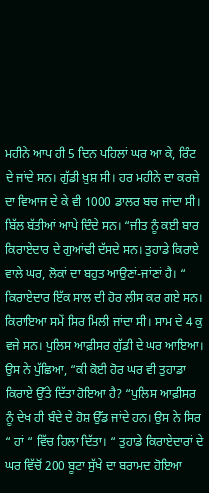ਮਹੀਨੇ ਆਪ ਹੀ 5 ਦਿਨ ਪਹਿਲਾਂ ਘਰ ਆ ਕੇ, ਰਿੰਟ ਦੇ ਜਾਂਦੇ ਸਨ। ਗੁੱਡੀ ਖ਼ੁਸ਼ ਸੀ। ਹਰ ਮਹੀਨੇ ਦਾ ਕਰਜ਼ੇ ਦਾ ਵਿਆਜ ਦੇ ਕੇ ਵੀ 1000 ਡਾਲਰ ਬਚ ਜਾਂਦਾ ਸੀ। ਬਿੱਲ ਬੱਤੀਆਂ ਆਪੇ ਦਿੰਦੇ ਸਨ। “ਜੀਤ ਨੂੰ ਕਈ ਬਾਰ ਕਿਰਾਏਦਾਰ ਦੇ ਗੁਆਂਢੀ ਦੱਸਦੇ ਸਨ। ਤੁਹਾਡੇ ਕਿਰਾਏ ਵਾਲੇ ਘਰ, ਲੋਕਾਂ ਦਾ ਬਹੁਤ ਆਉਣਾਂ-ਜਾਂਣਾਂ ਹੈ। “ ਕਿਰਾਏਦਾਰ ਇੱਕ ਸਾਲ ਦੀ ਹੋਰ ਲੀਸ ਕਰ ਗਏ ਸਨ। ਕਿਰਾਇਆ ਸਮੇਂ ਸਿਰ ਮਿਲੀ ਜਾਂਦਾ ਸੀ। ਸਾਮ ਦੇ 4 ਕੁ ਵਜੇ ਸਨ। ਪੁਲਿਸ ਆਫ਼ੀਸਰ ਗੁੱਡੀ ਦੇ ਘਰ ਆਇਆ। ਉਸ ਨੇ ਪੁੱਛਿਆ, “ਕੀ ਕੋਈ ਹੋਰ ਘਰ ਵੀ ਤੁਹਾਡਾ ਕਿਰਾਏ ਉੱਤੇ ਦਿੱਤਾ ਹੋਇਆ ਹੈ? “ਪੁਲਿਸ ਆਫ਼ੀਸਰ ਨੂੰ ਦੇਖ ਹੀ ਬੰਦੇ ਦੇ ਹੋਸ਼ ਉੱਡ ਜਾਂਦੇ ਹਨ। ਉਸ ਨੇ ਸਿਰ “ ਹਾਂ “ ਵਿੱਚ ਹਿਲਾ ਦਿੱਤਾ। “ ਤੁਹਾਡੇ ਕਿਰਾਏਦਾਰਾਂ ਦੇ ਘਰ ਵਿੱਚੋਂ 200 ਬੂਟਾ ਸੁੱਖੇ ਦਾ ਬਰਾਮਦ ਹੋਇਆ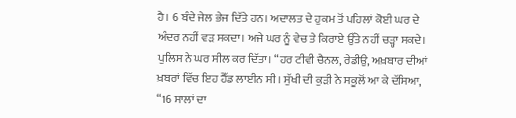ਹੈ। 6 ਬੰਦੇ ਜੇਲ ਭੇਜ ਦਿੱਤੇ ਹਨ। ਅਦਾਲਤ ਦੇ ਹੁਕਮ ਤੋਂ ਪਹਿਲਾਂ ਕੋਈ ਘਰ ਦੇ ਅੰਦਰ ਨਹੀਂ ਵੜ ਸਕਦਾ। ਅਜੇ ਘਰ ਨੂੰ ਵੇਚ ਤੇ ਕਿਰਾਏ ਉੱਤੇ ਨਹੀਂ ਚੜ੍ਹਾ ਸਕਦੇ। ਪੁਲਿਸ ਨੇ ਘਰ ਸੀਲ ਕਰ ਦਿੱਤਾ। “ਹਰ ਟੀਵੀ ਚੈਨਲ, ਰੇਡੀਉ, ਅਖ਼ਬਾਰ ਦੀਆਂ ਖ਼ਬਰਾਂ ਵਿੱਚ ਇਹ ਹੈੱਡ ਲਾਈਨ ਸੀ। ਸੁੱਖੀ ਦੀ ਕੁੜੀ ਨੇ ਸਕੂਲੋਂ ਆ ਕੇ ਦੱਸਿਆ, “16 ਸਾਲਾਂ ਦਾ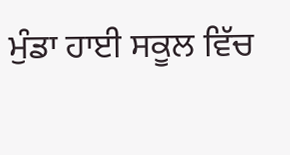ਮੁੰਡਾ ਹਾਈ ਸਕੂਲ ਵਿੱਚ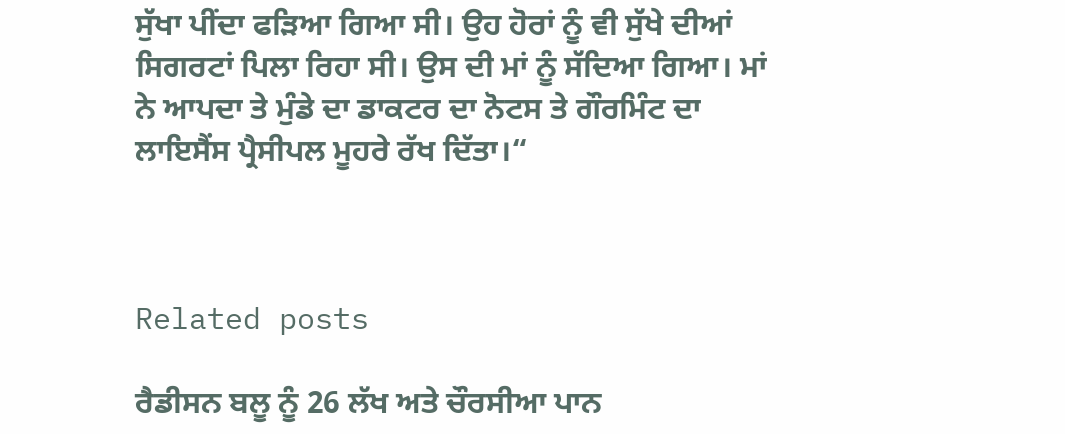ਸੁੱਖਾ ਪੀਂਦਾ ਫੜਿਆ ਗਿਆ ਸੀ। ਉਹ ਹੋਰਾਂ ਨੂੰ ਵੀ ਸੁੱਖੇ ਦੀਆਂ ਸਿਗਰਟਾਂ ਪਿਲਾ ਰਿਹਾ ਸੀ। ਉਸ ਦੀ ਮਾਂ ਨੂੰ ਸੱਦਿਆ ਗਿਆ। ਮਾਂ ਨੇ ਆਪਦਾ ਤੇ ਮੁੰਡੇ ਦਾ ਡਾਕਟਰ ਦਾ ਨੋਟਸ ਤੇ ਗੌਰਮਿੰਟ ਦਾ ਲਾਇਸੈਂਸ ਪ੍ਰੈਸੀਪਲ ਮੂਹਰੇ ਰੱਖ ਦਿੱਤਾ।“



Related posts

ਰੈਡੀਸਨ ਬਲੂ ਨੂੰ 26 ਲੱਖ ਅਤੇ ਚੌਰਸੀਆ ਪਾਨ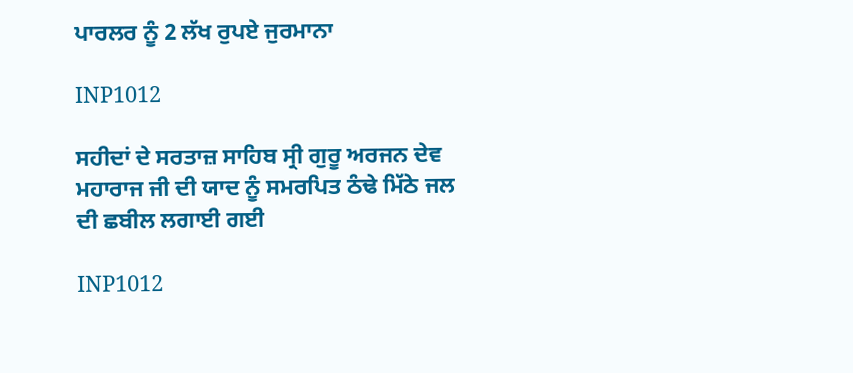ਪਾਰਲਰ ਨੂੰ 2 ਲੱਖ ਰੁਪਏ ਜੁਰਮਾਨਾ

INP1012

ਸਹੀਦਾਂ ਦੇ ਸਰਤਾਜ਼ ਸਾਹਿਬ ਸ੍ਰੀ ਗੁਰੂ ਅਰਜਨ ਦੇਵ ਮਹਾਰਾਜ ਜੀ ਦੀ ਯਾਦ ਨੂੰ ਸਮਰਪਿਤ ਠੰਢੇ ਮਿੱਠੇ ਜਲ ਦੀ ਛਬੀਲ ਲਗਾਈ ਗਈ

INP1012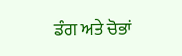ਡੰਗ ਅਤੇ ਚੋਭਾਂ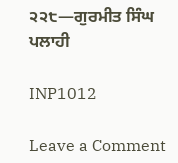੨੨੮—ਗੁਰਮੀਤ ਸਿੰਘ ਪਲਾਹੀ

INP1012

Leave a Comment